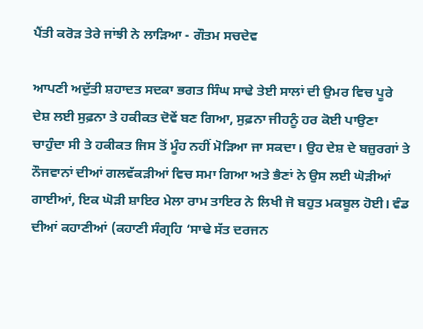ਪੈਂਤੀ ਕਰੋੜ ਤੇਰੇ ਜਾਂਝੀ ਨੇ ਲਾੜਿਆ - ਗੌਤਮ ਸਚਦੇਵ

ਆਪਣੀ ਅਦੁੱਤੀ ਸ਼ਹਾਦਤ ਸਦਕਾ ਭਗਤ ਸਿੰਘ ਸਾਢੇ ਤੇਈ ਸਾਲਾਂ ਦੀ ਉਮਰ ਵਿਚ ਪੂਰੇ ਦੇਸ਼ ਲਈ ਸੁਫ਼ਨਾ ਤੇ ਹਕੀਕਤ ਦੋਵੇਂ ਬਣ ਗਿਆ, ਸੁਫ਼ਨਾ ਜੀਹਨੂੰ ਹਰ ਕੋਈ ਪਾਉਣਾ ਚਾਹੁੰਦਾ ਸੀ ਤੇ ਹਕੀਕਤ ਜਿਸ ਤੋਂ ਮੂੰਹ ਨਹੀਂ ਮੋੜਿਆ ਜਾ ਸਕਦਾ। ਉਹ ਦੇਸ਼ ਦੇ ਬਜ਼ੁਰਗਾਂ ਤੇ ਨੌਜਵਾਨਾਂ ਦੀਆਂ ਗਲਵੱਕੜੀਆਂ ਵਿਚ ਸਮਾ ਗਿਆ ਅਤੇ ਭੈਣਾਂ ਨੇ ਉਸ ਲਈ ਘੋੜੀਆਂ ਗਾਈਆਂ, ਇਕ ਘੋੜੀ ਸ਼ਾਇਰ ਮੇਲਾ ਰਾਮ ਤਾਇਰ ਨੇ ਲਿਖੀ ਜੋ ਬਹੁਤ ਮਕਬੂਲ ਹੋਈ। ਵੰਡ ਦੀਆਂ ਕਹਾਣੀਆਂ (ਕਹਾਣੀ ਸੰਗ੍ਰਹਿ ‘ਸਾਢੇ ਸੱਤ ਦਰਜਨ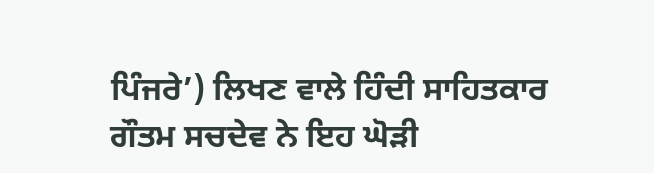ਪਿੰਜਰੇ’) ਲਿਖਣ ਵਾਲੇ ਹਿੰਦੀ ਸਾਹਿਤਕਾਰ ਗੌਤਮ ਸਚਦੇਵ ਨੇ ਇਹ ਘੋੜੀ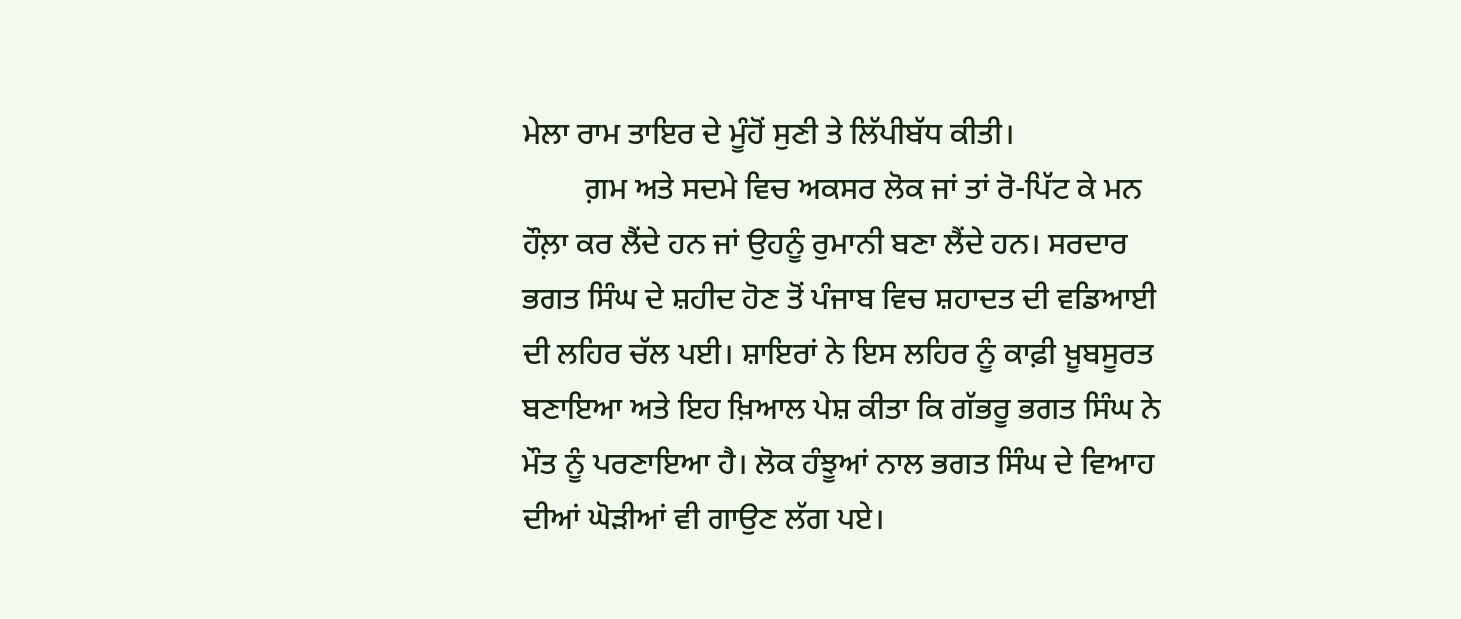ਮੇਲਾ ਰਾਮ ਤਾਇਰ ਦੇ ਮੂੰਹੋਂ ਸੁਣੀ ਤੇ ਲਿੱਪੀਬੱਧ ਕੀਤੀ।
        ਗ਼ਮ ਅਤੇ ਸਦਮੇ ਵਿਚ ਅਕਸਰ ਲੋਕ ਜਾਂ ਤਾਂ ਰੋ-ਪਿੱਟ ਕੇ ਮਨ ਹੌਲ਼ਾ ਕਰ ਲੈਂਦੇ ਹਨ ਜਾਂ ਉਹਨੂੰ ਰੁਮਾਨੀ ਬਣਾ ਲੈਂਦੇ ਹਨ। ਸਰਦਾਰ ਭਗਤ ਸਿੰਘ ਦੇ ਸ਼ਹੀਦ ਹੋਣ ਤੋਂ ਪੰਜਾਬ ਵਿਚ ਸ਼ਹਾਦਤ ਦੀ ਵਡਿਆਈ ਦੀ ਲਹਿਰ ਚੱਲ ਪਈ। ਸ਼ਾਇਰਾਂ ਨੇ ਇਸ ਲਹਿਰ ਨੂੰ ਕਾਫ਼ੀ ਖ਼ੂਬਸੂਰਤ ਬਣਾਇਆ ਅਤੇ ਇਹ ਖ਼ਿਆਲ ਪੇਸ਼ ਕੀਤਾ ਕਿ ਗੱਭਰੂ ਭਗਤ ਸਿੰਘ ਨੇ ਮੌਤ ਨੂੰ ਪਰਣਾਇਆ ਹੈ। ਲੋਕ ਹੰਝੂਆਂ ਨਾਲ ਭਗਤ ਸਿੰਘ ਦੇ ਵਿਆਹ ਦੀਆਂ ਘੋੜੀਆਂ ਵੀ ਗਾਉਣ ਲੱਗ ਪਏ।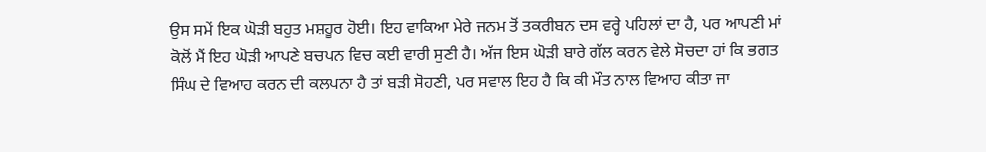ਉਸ ਸਮੇਂ ਇਕ ਘੋੜੀ ਬਹੁਤ ਮਸ਼ਹੂਰ ਹੋਈ। ਇਹ ਵਾਕਿਆ ਮੇਰੇ ਜਨਮ ਤੋਂ ਤਕਰੀਬਨ ਦਸ ਵਰ੍ਹੇ ਪਹਿਲਾਂ ਦਾ ਹੈ, ਪਰ ਆਪਣੀ ਮਾਂ ਕੋਲੋਂ ਮੈਂ ਇਹ ਘੋੜੀ ਆਪਣੇ ਬਚਪਨ ਵਿਚ ਕਈ ਵਾਰੀ ਸੁਣੀ ਹੈ। ਅੱਜ ਇਸ ਘੋੜੀ ਬਾਰੇ ਗੱਲ ਕਰਨ ਵੇਲੇ ਸੋਚਦਾ ਹਾਂ ਕਿ ਭਗਤ ਸਿੰਘ ਦੇ ਵਿਆਹ ਕਰਨ ਦੀ ਕਲਪਨਾ ਹੈ ਤਾਂ ਬੜੀ ਸੋਹਣੀ, ਪਰ ਸਵਾਲ ਇਹ ਹੈ ਕਿ ਕੀ ਮੌਤ ਨਾਲ ਵਿਆਹ ਕੀਤਾ ਜਾ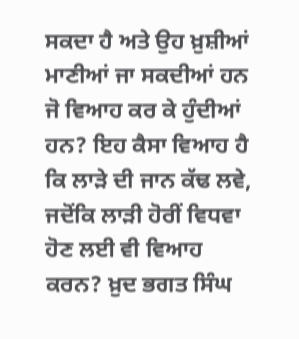ਸਕਦਾ ਹੈ ਅਤੇ ਉਹ ਖ਼ੁਸ਼ੀਆਂ ਮਾਣੀਆਂ ਜਾ ਸਕਦੀਆਂ ਹਨ ਜੋ ਵਿਆਹ ਕਰ ਕੇ ਹੁੰਦੀਆਂ ਹਨ? ਇਹ ਕੈਸਾ ਵਿਆਹ ਹੈ ਕਿ ਲਾੜੇ ਦੀ ਜਾਨ ਕੱਢ ਲਵੇ, ਜਦੋਂਕਿ ਲਾੜੀ ਹੋਰੀਂ ਵਿਧਵਾ ਹੋਣ ਲਈ ਵੀ ਵਿਆਹ ਕਰਨ? ਖ਼ੁਦ ਭਗਤ ਸਿੰਘ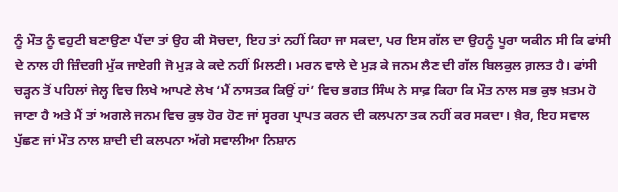ਨੂੰ ਮੌਤ ਨੂੰ ਵਹੁਟੀ ਬਣਾਉਣਾ ਪੈਂਦਾ ਤਾਂ ਉਹ ਕੀ ਸੋਚਦਾ, ਇਹ ਤਾਂ ਨਹੀਂ ਕਿਹਾ ਜਾ ਸਕਦਾ, ਪਰ ਇਸ ਗੱਲ ਦਾ ਉਹਨੂੰ ਪੂਰਾ ਯਕੀਨ ਸੀ ਕਿ ਫਾਂਸੀ ਦੇ ਨਾਲ ਹੀ ਜ਼ਿੰਦਗੀ ਮੁੱਕ ਜਾਏਗੀ ਜੋ ਮੁੜ ਕੇ ਕਦੇ ਨਹੀਂ ਮਿਲਣੀ। ਮਰਨ ਵਾਲੇ ਦੇ ਮੁੜ ਕੇ ਜਨਮ ਲੈਣ ਦੀ ਗੱਲ ਬਿਲਕੁਲ ਗ਼ਲਤ ਹੈ। ਫਾਂਸੀ ਚੜ੍ਹਨ ਤੋਂ ਪਹਿਲਾਂ ਜੇਲ੍ਹ ਵਿਚ ਲਿਖੇ ਆਪਣੇ ਲੇਖ ‘ਮੈਂ ਨਾਸਤਕ ਕਿਉਂ ਹਾਂ’ ਵਿਚ ਭਗਤ ਸਿੰਘ ਨੇ ਸਾਫ਼ ਕਿਹਾ ਕਿ ਮੌਤ ਨਾਲ ਸਭ ਕੁਝ ਖ਼ਤਮ ਹੋ ਜਾਣਾ ਹੈ ਅਤੇ ਮੈਂ ਤਾਂ ਅਗਲੇ ਜਨਮ ਵਿਚ ਕੁਝ ਹੋਰ ਹੋਣ ਜਾਂ ਸ੍ਵਰਗ ਪ੍ਰਾਪਤ ਕਰਨ ਦੀ ਕਲਪਨਾ ਤਕ ਨਹੀਂ ਕਰ ਸਕਦਾ। ਖ਼ੈਰ, ਇਹ ਸਵਾਲ ਪੁੱਛਣ ਜਾਂ ਮੌਤ ਨਾਲ ਸ਼ਾਦੀ ਦੀ ਕਲਪਨਾ ਅੱਗੇ ਸਵਾਲੀਆ ਨਿਸ਼ਾਨ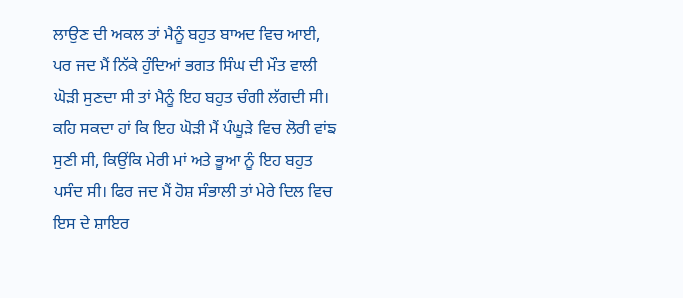ਲਾਉਣ ਦੀ ਅਕਲ ਤਾਂ ਮੈਨੂੰ ਬਹੁਤ ਬਾਅਦ ਵਿਚ ਆਈ, ਪਰ ਜਦ ਮੈਂ ਨਿੱਕੇ ਹੁੰਦਿਆਂ ਭਗਤ ਸਿੰਘ ਦੀ ਮੌਤ ਵਾਲੀ ਘੋੜੀ ਸੁਣਦਾ ਸੀ ਤਾਂ ਮੈਨੂੰ ਇਹ ਬਹੁਤ ਚੰਗੀ ਲੱਗਦੀ ਸੀ। ਕਹਿ ਸਕਦਾ ਹਾਂ ਕਿ ਇਹ ਘੋੜੀ ਮੈਂ ਪੰਘੂੜੇ ਵਿਚ ਲੋਰੀ ਵਾਂਙ ਸੁਣੀ ਸੀ, ਕਿਉਂਕਿ ਮੇਰੀ ਮਾਂ ਅਤੇ ਭੂਆ ਨੂੰ ਇਹ ਬਹੁਤ ਪਸੰਦ ਸੀ। ਫਿਰ ਜਦ ਮੈਂ ਹੋਸ਼ ਸੰਭਾਲੀ ਤਾਂ ਮੇਰੇ ਦਿਲ ਵਿਚ ਇਸ ਦੇ ਸ਼ਾਇਰ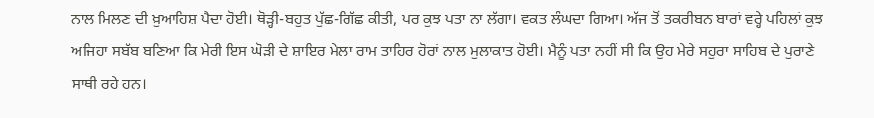ਨਾਲ ਮਿਲਣ ਦੀ ਖ਼ੁਆਹਿਸ਼ ਪੈਦਾ ਹੋਈ। ਥੋੜ੍ਹੀ-ਬਹੁਤ ਪੁੱਛ-ਗਿੱਛ ਕੀਤੀ, ਪਰ ਕੁਝ ਪਤਾ ਨਾ ਲੱਗਾ। ਵਕਤ ਲੰਘਦਾ ਗਿਆ। ਅੱਜ ਤੋਂ ਤਕਰੀਬਨ ਬਾਰਾਂ ਵਰ੍ਹੇ ਪਹਿਲਾਂ ਕੁਝ ਅਜਿਹਾ ਸਬੱਬ ਬਣਿਆ ਕਿ ਮੇਰੀ ਇਸ ਘੋੜੀ ਦੇ ਸ਼ਾਇਰ ਮੇਲਾ ਰਾਮ ਤਾਹਿਰ ਹੋਰਾਂ ਨਾਲ ਮੁਲਾਕਾਤ ਹੋਈ। ਮੈਨੂੰ ਪਤਾ ਨਹੀਂ ਸੀ ਕਿ ਉਹ ਮੇਰੇ ਸਹੁਰਾ ਸਾਹਿਬ ਦੇ ਪੁਰਾਣੇ ਸਾਥੀ ਰਹੇ ਹਨ।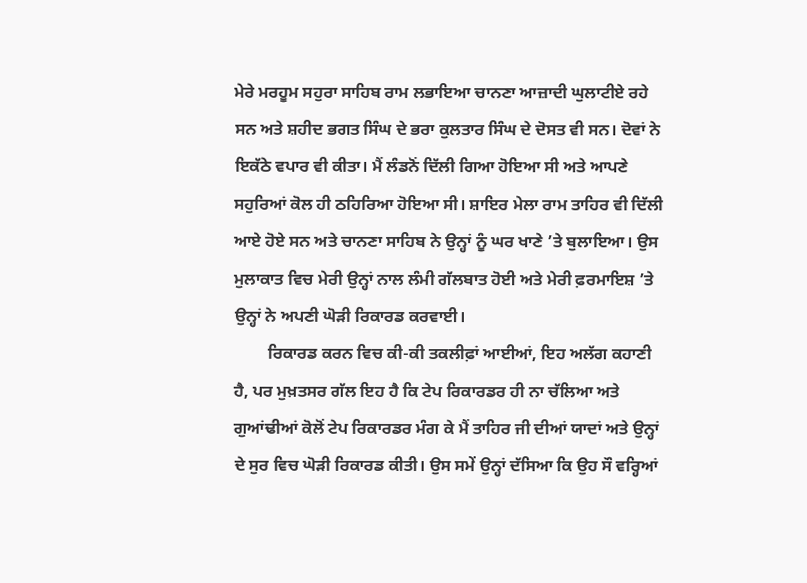ਮੇਰੇ ਮਰਹੂਮ ਸਹੁਰਾ ਸਾਹਿਬ ਰਾਮ ਲਭਾਇਆ ਚਾਨਣਾ ਆਜ਼ਾਦੀ ਘੁਲਾਟੀਏ ਰਹੇ ਸਨ ਅਤੇ ਸ਼ਹੀਦ ਭਗਤ ਸਿੰਘ ਦੇ ਭਰਾ ਕੁਲਤਾਰ ਸਿੰਘ ਦੇ ਦੋਸਤ ਵੀ ਸਨ। ਦੋਵਾਂ ਨੇ ਇਕੱਠੇ ਵਪਾਰ ਵੀ ਕੀਤਾ। ਮੈਂ ਲੰਡਨੋਂ ਦਿੱਲੀ ਗਿਆ ਹੋਇਆ ਸੀ ਅਤੇ ਆਪਣੇ ਸਹੁਰਿਆਂ ਕੋਲ ਹੀ ਠਹਿਰਿਆ ਹੋਇਆ ਸੀ। ਸ਼ਾਇਰ ਮੇਲਾ ਰਾਮ ਤਾਹਿਰ ਵੀ ਦਿੱਲੀ ਆਏ ਹੋਏ ਸਨ ਅਤੇ ਚਾਨਣਾ ਸਾਹਿਬ ਨੇ ਉਨ੍ਹਾਂ ਨੂੰ ਘਰ ਖਾਣੇ ’ਤੇ ਬੁਲਾਇਆ। ਉਸ ਮੁਲਾਕਾਤ ਵਿਚ ਮੇਰੀ ਉਨ੍ਹਾਂ ਨਾਲ ਲੰਮੀ ਗੱਲਬਾਤ ਹੋਈ ਅਤੇ ਮੇਰੀ ਫ਼ਰਮਾਇਸ਼ ’ਤੇ ਉਨ੍ਹਾਂ ਨੇ ਅਪਣੀ ਘੋੜੀ ਰਿਕਾਰਡ ਕਰਵਾਈ।
        ਰਿਕਾਰਡ ਕਰਨ ਵਿਚ ਕੀ-ਕੀ ਤਕਲੀਫ਼ਾਂ ਆਈਆਂ, ਇਹ ਅਲੱਗ ਕਹਾਣੀ ਹੈ, ਪਰ ਮੁਖ਼ਤਸਰ ਗੱਲ ਇਹ ਹੈ ਕਿ ਟੇਪ ਰਿਕਾਰਡਰ ਹੀ ਨਾ ਚੱਲਿਆ ਅਤੇ ਗੁਆਂਢੀਆਂ ਕੋਲੋਂ ਟੇਪ ਰਿਕਾਰਡਰ ਮੰਗ ਕੇ ਮੈਂ ਤਾਹਿਰ ਜੀ ਦੀਆਂ ਯਾਦਾਂ ਅਤੇ ਉਨ੍ਹਾਂ ਦੇ ਸੁਰ ਵਿਚ ਘੋੜੀ ਰਿਕਾਰਡ ਕੀਤੀ। ਉਸ ਸਮੇਂ ਉਨ੍ਹਾਂ ਦੱਸਿਆ ਕਿ ਉਹ ਸੌ ਵਰ੍ਹਿਆਂ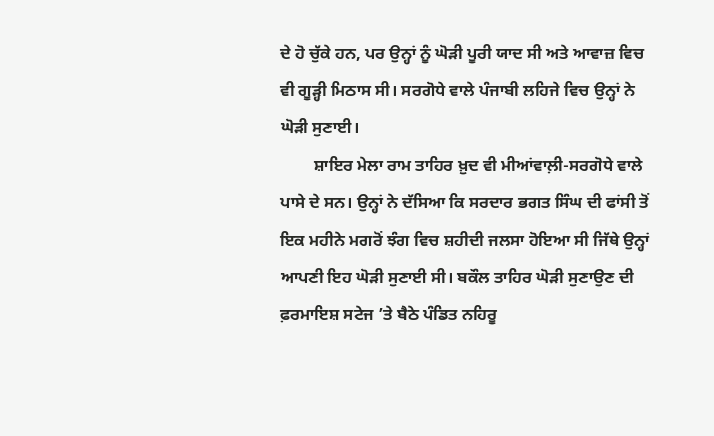ਦੇ ਹੋ ਚੁੱਕੇ ਹਨ, ਪਰ ਉਨ੍ਹਾਂ ਨੂੰ ਘੋੜੀ ਪੂਰੀ ਯਾਦ ਸੀ ਅਤੇ ਆਵਾਜ਼ ਵਿਚ ਵੀ ਗੂੜ੍ਹੀ ਮਿਠਾਸ ਸੀ। ਸਰਗੋਧੇ ਵਾਲੇ ਪੰਜਾਬੀ ਲਹਿਜੇ ਵਿਚ ਉਨ੍ਹਾਂ ਨੇ ਘੋੜੀ ਸੁਣਾਈ।
        ਸ਼ਾਇਰ ਮੇਲਾ ਰਾਮ ਤਾਹਿਰ ਖ਼ੁਦ ਵੀ ਮੀਆਂਵਾਲ਼ੀ-ਸਰਗੋਧੇ ਵਾਲੇ ਪਾਸੇ ਦੇ ਸਨ। ਉਨ੍ਹਾਂ ਨੇ ਦੱਸਿਆ ਕਿ ਸਰਦਾਰ ਭਗਤ ਸਿੰਘ ਦੀ ਫਾਂਸੀ ਤੋਂ ਇਕ ਮਹੀਨੇ ਮਗਰੋਂ ਝੰਗ ਵਿਚ ਸ਼ਹੀਦੀ ਜਲਸਾ ਹੋਇਆ ਸੀ ਜਿੱਥੇ ਉਨ੍ਹਾਂ ਆਪਣੀ ਇਹ ਘੋੜੀ ਸੁਣਾਈ ਸੀ। ਬਕੌਲ ਤਾਹਿਰ ਘੋੜੀ ਸੁਣਾਉਣ ਦੀ ਫ਼ਰਮਾਇਸ਼ ਸਟੇਜ ’ਤੇ ਬੈਠੇ ਪੰਡਿਤ ਨਹਿਰੂ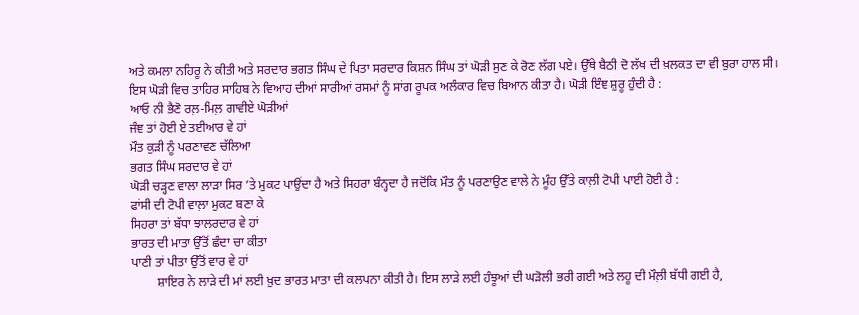ਅਤੇ ਕਮਲਾ ਨਹਿਰੂ ਨੇ ਕੀਤੀ ਅਤੇ ਸਰਦਾਰ ਭਗਤ ਸਿੰਘ ਦੇ ਪਿਤਾ ਸਰਦਾਰ ਕਿਸ਼ਨ ਸਿੰਘ ਤਾਂ ਘੋੜੀ ਸੁਣ ਕੇ ਰੋਣ ਲੱਗ ਪਏ। ਉੱਥੇ ਬੈਠੀ ਦੋ ਲੱਖ ਦੀ ਖ਼ਲਕਤ ਦਾ ਵੀ ਬੁਰਾ ਹਾਲ ਸੀ।
ਇਸ ਘੋੜੀ ਵਿਚ ਤਾਹਿਰ ਸਾਹਿਬ ਨੇ ਵਿਆਹ ਦੀਆਂ ਸਾਰੀਆਂ ਰਸਮਾਂ ਨੂੰ ਸਾਂਗ ਰੂਪਕ ਅਲੰਕਾਰ ਵਿਚ ਬਿਆਨ ਕੀਤਾ ਹੈ। ਘੋੜੀ ਇੰਞ ਸ਼ੁਰੂ ਹੁੰਦੀ ਹੈ :
ਆਓ ਨੀ ਭੈਣੋ ਰਲ਼-ਮਿਲ਼ ਗਾਵੀਏ ਘੋੜੀਆਂ
ਜੰਞ ਤਾਂ ਹੋਈ ਏ ਤਈਆਰ ਵੇ ਹਾਂ
ਮੌਤ ਕੁੜੀ ਨੂੰ ਪਰਣਾਵਣ ਚੱਲਿਆ
ਭਗਤ ਸਿੰਘ ਸਰਦਾਰ ਵੇ ਹਾਂ
ਘੋੜੀ ਚੜ੍ਹਣ ਵਾਲਾ ਲਾੜਾ ਸਿਰ ’ਤੇ ਮੁਕਟ ਪਾਉਂਦਾ ਹੈ ਅਤੇ ਸਿਹਰਾ ਬੰਨ੍ਹਦਾ ਹੈ ਜਦੋਂਕਿ ਮੌਤ ਨੂੰ ਪਰਣਾਉਣ ਵਾਲੇ ਨੇ ਮੂੰਹ ਉੱਤੇ ਕਾਲ਼ੀ ਟੋਪੀ ਪਾਈ ਹੋਈ ਹੈ :
ਫਾਂਸੀ ਦੀ ਟੋਪੀ ਵਾਲ਼ਾ ਮੁਕਟ ਬਣਾ ਕੇ
ਸਿਹਰਾ ਤਾਂ ਬੱਧਾ ਝਾਲਰਦਾਰ ਵੇ ਹਾਂ
ਭਾਰਤ ਦੀ ਮਾਤਾ ਉੱਤੋਂ ਛੰਦਾ ਚਾ ਕੀਤਾ
ਪਾਣੀ ਤਾਂ ਪੀਤਾ ਉੱਤੋਂ ਵਾਰ ਵੇ ਹਾਂ
        ਸ਼ਾਇਰ ਨੇ ਲਾੜੇ ਦੀ ਮਾਂ ਲਈ ਖ਼ੁਦ ਭਾਰਤ ਮਾਤਾ ਦੀ ਕਲਪਨਾ ਕੀਤੀ ਹੈ। ਇਸ ਲਾੜੇ ਲਈ ਹੰਝੂਆਂ ਦੀ ਘੜੋਲੀ ਭਰੀ ਗਈ ਅਤੇ ਲਹੂ ਦੀ ਮੌਲ਼ੀ ਬੱਧੀ ਗਈ ਹੈ,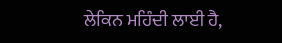ਲੇਕਿਨ ਮਹਿੰਦੀ ਲਾਈ ਹੈ,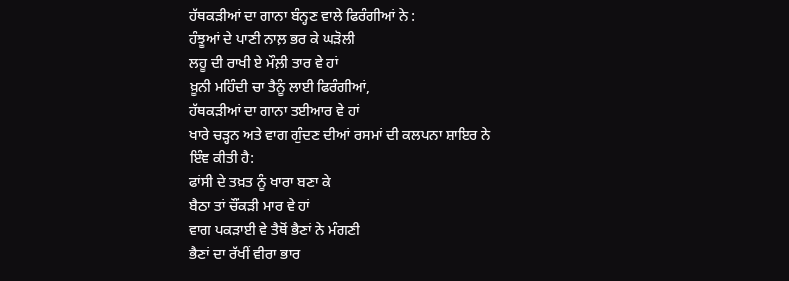ਹੱਥਕੜੀਆਂ ਦਾ ਗਾਨਾ ਬੰਨ੍ਹਣ ਵਾਲੇ ਫਿਰੰਗੀਆਂ ਨੇ :
ਹੰਝੂਆਂ ਦੇ ਪਾਣੀ ਨਾਲ਼ ਭਰ ਕੇ ਘੜੋਲੀ
ਲਹੂ ਦੀ ਰਾਖੀ ਏ ਮੌਲ਼ੀ ਤਾਰ ਵੇ ਹਾਂ
ਖ਼ੂਨੀ ਮਹਿੰਦੀ ਚਾ ਤੈਨੂੰ ਲਾਈ ਫਿਰੰਗੀਆਂ,
ਹੱਥਕੜੀਆਂ ਦਾ ਗਾਨਾ ਤਈਆਰ ਵੇ ਹਾਂ
ਖਾਰੇ ਚੜ੍ਹਨ ਅਤੇ ਵਾਗ ਗੁੰਦਣ ਦੀਆਂ ਰਸਮਾਂ ਦੀ ਕਲਪਨਾ ਸ਼ਾਇਰ ਨੇ ਇੰਞ ਕੀਤੀ ਹੈ:
ਫਾਂਸੀ ਦੇ ਤਖ਼ਤ ਨੂੰ ਖਾਰਾ ਬਣਾ ਕੇ
ਬੈਠਾ ਤਾਂ ਚੌਂਕੜੀ ਮਾਰ ਵੇ ਹਾਂ
ਵਾਗ ਪਕੜਾਈ ਵੇ ਤੈਥੋਂ ਭੈਣਾਂ ਨੇ ਮੰਗਣੀ
ਭੈਣਾਂ ਦਾ ਰੱਖੀਂ ਵੀਰਾ ਭਾਰ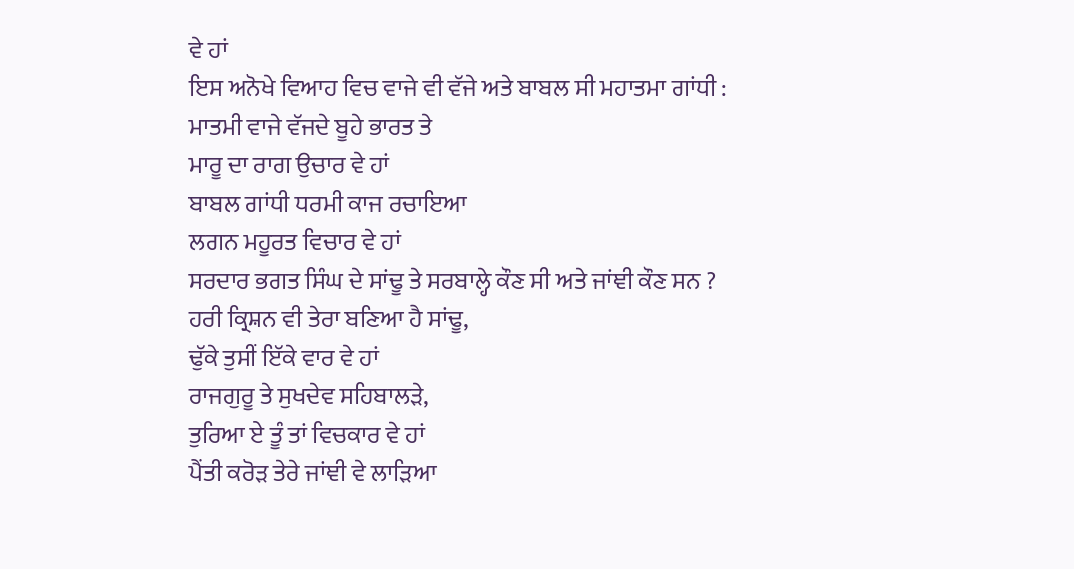ਵੇ ਹਾਂ
ਇਸ ਅਨੋਖੇ ਵਿਆਹ ਵਿਚ ਵਾਜੇ ਵੀ ਵੱਜੇ ਅਤੇ ਬਾਬਲ ਸੀ ਮਹਾਤਮਾ ਗਾਂਧੀ :
ਮਾਤਮੀ ਵਾਜੇ ਵੱਜਦੇ ਬੂਹੇ ਭਾਰਤ ਤੇ
ਮਾਰੂ ਦਾ ਰਾਗ ਉਚਾਰ ਵੇ ਹਾਂ
ਬਾਬਲ ਗਾਂਧੀ ਧਰਮੀ ਕਾਜ ਰਚਾਇਆ
ਲਗਨ ਮਹੂਰਤ ਵਿਚਾਰ ਵੇ ਹਾਂ
ਸਰਦਾਰ ਭਗਤ ਸਿੰਘ ਦੇ ਸਾਂਢੂ ਤੇ ਸਰਬਾਲ੍ਹੇ ਕੌਣ ਸੀ ਅਤੇ ਜਾਂਞੀ ਕੌਣ ਸਨ ?
ਹਰੀ ਕ੍ਰਿਸ਼ਨ ਵੀ ਤੇਰਾ ਬਣਿਆ ਹੈ ਸਾਂਢੂ,
ਢੁੱਕੇ ਤੁਸੀਂ ਇੱਕੇ ਵਾਰ ਵੇ ਹਾਂ
ਰਾਜਗੁਰੂ ਤੇ ਸੁਖਦੇਵ ਸਹਿਬਾਲੜੇ,
ਤੁਰਿਆ ਏ ਤੂੰ ਤਾਂ ਵਿਚਕਾਰ ਵੇ ਹਾਂ
ਪੈਂਤੀ ਕਰੋੜ ਤੇਰੇ ਜਾਂਞੀ ਵੇ ਲਾੜਿਆ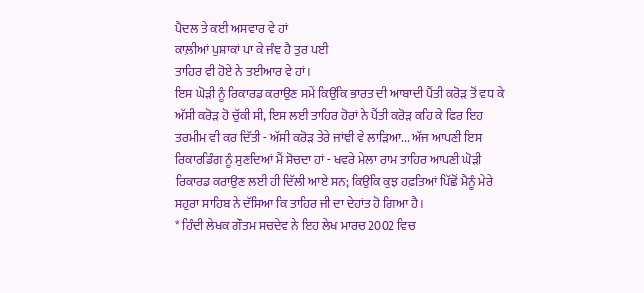ਪੈਦਲ ਤੇ ਕਈ ਅਸਵਾਰ ਵੇ ਹਾਂ
ਕਾਲ਼ੀਆਂ ਪੁਸ਼ਾਕਾਂ ਪਾ ਕੇ ਜੰਞ ਹੈ ਤੁਰ ਪਈ
ਤਾਹਿਰ ਵੀ ਹੋਏ ਨੇ ਤਈਆਰ ਵੇ ਹਾਂ।
ਇਸ ਘੋੜੀ ਨੂੰ ਰਿਕਾਰਡ ਕਰਾਉਣ ਸਮੇਂ ਕਿਉਂਕਿ ਭਾਰਤ ਦੀ ਆਬਾਦੀ ਪੈਂਤੀ ਕਰੋੜ ਤੋਂ ਵਧ ਕੇ ਅੱਸੀ ਕਰੋੜ ਹੋ ਚੁੱਕੀ ਸੀ, ਇਸ ਲਈ ਤਾਹਿਰ ਹੋਰਾਂ ਨੇ ਪੈਂਤੀ ਕਰੋੜ ਕਹਿ ਕੇ ਫਿਰ ਇਹ ਤਰਮੀਮ ਵੀ ਕਰ ਦਿੱਤੀ - ਅੱਸੀ ਕਰੋੜ ਤੇਰੇ ਜਾਂਞੀ ਵੇ ਲਾੜਿਆ... ਅੱਜ ਆਪਣੀ ਇਸ ਰਿਕਾਰਡਿੰਗ ਨੂੰ ਸੁਣਦਿਆਂ ਮੈਂ ਸੋਚਦਾ ਹਾਂ - ਖਵਰੇ ਮੇਲਾ ਰਾਮ ਤਾਹਿਰ ਆਪਣੀ ਘੋੜੀ ਰਿਕਾਰਡ ਕਰਾਉਣ ਲਈ ਹੀ ਦਿੱਲੀ ਆਏ ਸਨ; ਕਿਉਂਕਿ ਕੁਝ ਹਫ਼ਤਿਆਂ ਪਿੱਛੋਂ ਮੈਨੂੰ ਮੇਰੇ ਸਹੁਰਾ ਸਾਹਿਬ ਨੇ ਦੱਸਿਆ ਕਿ ਤਾਹਿਰ ਜੀ ਦਾ ਦੇਹਾਂਤ ਹੋ ਗਿਆ ਹੈ।
* ਹਿੰਦੀ ਲੇਖਕ ਗੌਤਮ ਸਚਦੇਵ ਨੇ ਇਹ ਲੇਖ ਮਾਰਚ 2002 ਵਿਚ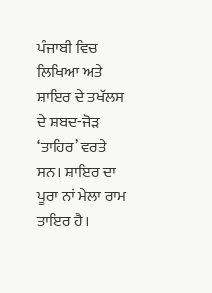ਪੰਜਾਬੀ ਵਿਚ ਲਿਖਿਆ ਅਤੇ ਸ਼ਾਇਰ ਦੇ ਤਖੱਲਸ ਦੇ ਸ਼ਬਦ-ਜੋੜ ‘ਤਾਹਿਰ’ ਵਰਤੇ ਸਨ। ਸ਼ਾਇਰ ਦਾ ਪੂਰਾ ਨਾਂ ਮੇਲਾ ਰਾਮ ਤਾਇਰ ਹੈ।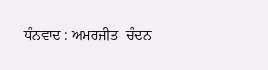ਧੰਨਵਾਦ : ਅਮਰਜੀਤ  ਚੰਦਨ